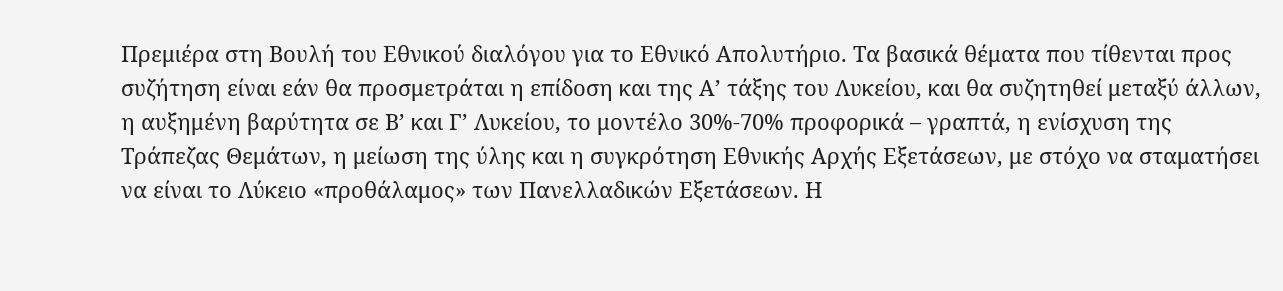Πρεμιέρα στη Βουλή του Εθνικού διαλόγου για το Εθνικό Απολυτήριο. Τα βασικά θέματα που τίθενται προς συζήτηση είναι εάν θα προσμετράται η επίδοση και της Α’ τάξης του Λυκείου, και θα συζητηθεί μεταξύ άλλων, η αυξημένη βαρύτητα σε Β’ και Γ’ Λυκείου, το μοντέλο 30%-70% προφορικά – γραπτά, η ενίσχυση της Τράπεζας Θεμάτων, η μείωση της ύλης και η συγκρότηση Εθνικής Αρχής Εξετάσεων, με στόχο να σταματήσει να είναι το Λύκειο «προθάλαμος» των Πανελλαδικών Εξετάσεων. Η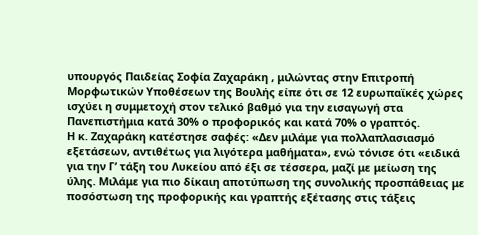υπουργός Παιδείας Σοφία Ζαχαράκη , μιλώντας στην Επιτροπή Μορφωτικών Υποθέσεων της Βουλής είπε ότι σε 12 ευρωπαϊκές χώρες ισχύει η συμμετοχή στον τελικό βαθμό για την εισαγωγή στα Πανεπιστήμια κατά 30% ο προφορικός και κατά 70% ο γραπτός.
Η κ. Ζαχαράκη κατέστησε σαφές: «Δεν μιλάμε για πολλαπλασιασμό εξετάσεων, αντιθέτως για λιγότερα μαθήματα», ενώ τόνισε ότι «ειδικά για την Γ’ τάξη του Λυκείου από έξι σε τέσσερα, μαζί με μείωση της ύλης. Μιλάμε για πιο δίκαιη αποτύπωση της συνολικής προσπάθειας με ποσόστωση της προφορικής και γραπτής εξέτασης στις τάξεις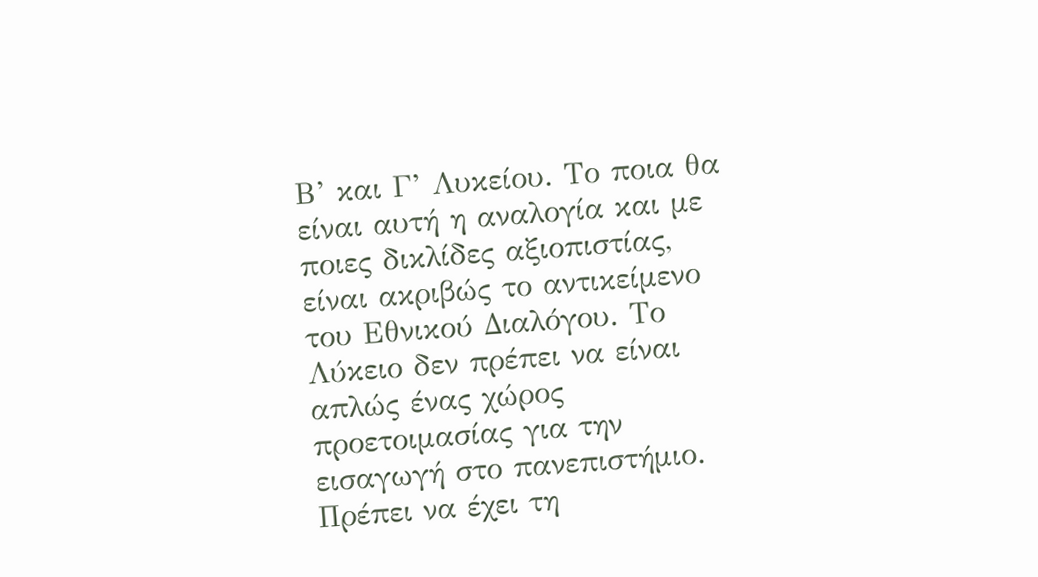Β’ και Γ’ Λυκείου. Το ποια θα είναι αυτή η αναλογία και με ποιες δικλίδες αξιοπιστίας, είναι ακριβώς το αντικείμενο του Εθνικού Διαλόγου. Το Λύκειο δεν πρέπει να είναι απλώς ένας χώρος προετοιμασίας για την εισαγωγή στο πανεπιστήμιο. Πρέπει να έχει τη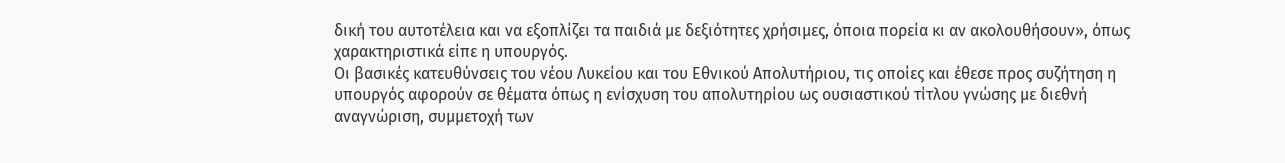δική του αυτοτέλεια και να εξοπλίζει τα παιδιά με δεξιότητες χρήσιμες, όποια πορεία κι αν ακολουθήσουν», όπως χαρακτηριστικά είπε η υπουργός.
Οι βασικές κατευθύνσεις του νέου Λυκείου και του Εθνικού Απολυτήριου, τις οποίες και έθεσε προς συζήτηση η υπουργός αφορούν σε θέματα όπως η ενίσχυση του απολυτηρίου ως ουσιαστικού τίτλου γνώσης με διεθνή αναγνώριση, συμμετοχή των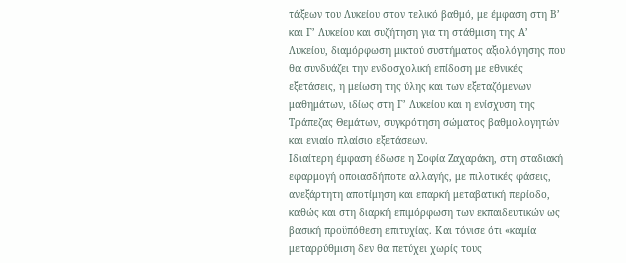τάξεων του Λυκείου στον τελικό βαθμό, με έμφαση στη Β’ και Γ’ Λυκείου και συζήτηση για τη στάθμιση της Α’ Λυκείου, διαμόρφωση μικτού συστήματος αξιολόγησης που θα συνδυάζει την ενδοσχολική επίδοση με εθνικές εξετάσεις, η μείωση της ύλης και των εξεταζόμενων μαθημάτων, ιδίως στη Γ’ Λυκείου και η ενίσχυση της Τράπεζας Θεμάτων, συγκρότηση σώματος βαθμολογητών και ενιαίο πλαίσιο εξετάσεων.
Ιδιαίτερη έμφαση έδωσε η Σοφία Ζαχαράκη, στη σταδιακή εφαρμογή οποιασδήποτε αλλαγής, με πιλοτικές φάσεις, ανεξάρτητη αποτίμηση και επαρκή μεταβατική περίοδο, καθώς και στη διαρκή επιμόρφωση των εκπαιδευτικών ως βασική προϋπόθεση επιτυχίας. Και τόνισε ότι «καμία μεταρρύθμιση δεν θα πετύχει χωρίς τους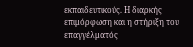εκπαιδευτικούς. Η διαρκής επιμόρφωση και η στήριξη του επαγγέλματός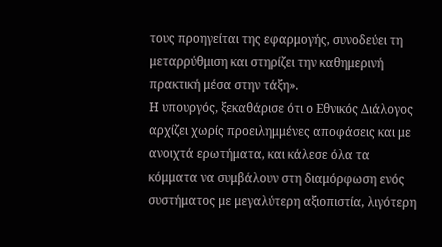τους προηγείται της εφαρμογής, συνοδεύει τη μεταρρύθμιση και στηρίζει την καθημερινή πρακτική μέσα στην τάξη».
Η υπουργός, ξεκαθάρισε ότι ο Εθνικός Διάλογος αρχίζει χωρίς προειλημμένες αποφάσεις και με ανοιχτά ερωτήματα, και κάλεσε όλα τα κόμματα να συμβάλουν στη διαμόρφωση ενός συστήματος με μεγαλύτερη αξιοπιστία, λιγότερη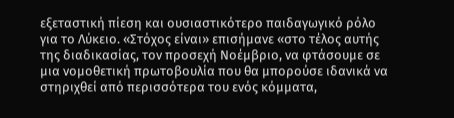εξεταστική πίεση και ουσιαστικότερο παιδαγωγικό ρόλο για το Λύκειο. «Στόχος είναι» επισήμανε «στο τέλος αυτής της διαδικασίας, τον προσεχή Νοέμβριο, να φτάσουμε σε μια νομοθετική πρωτοβουλία που θα μπορούσε ιδανικά να στηριχθεί από περισσότερα του ενός κόμματα,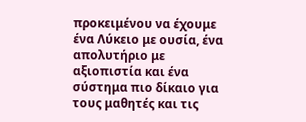προκειμένου να έχουμε ένα Λύκειο με ουσία, ένα απολυτήριο με αξιοπιστία και ένα σύστημα πιο δίκαιο για τους μαθητές και τις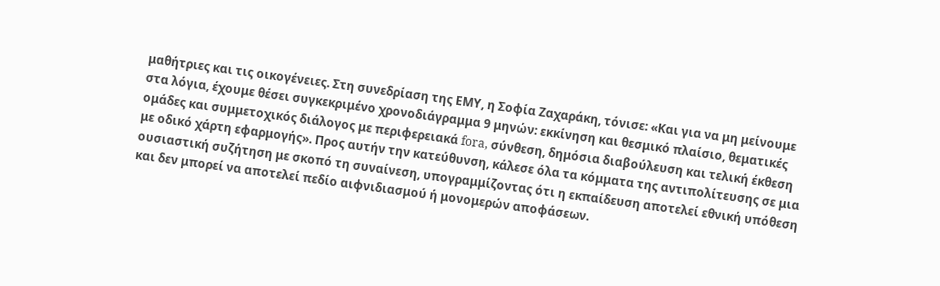μαθήτριες και τις οικογένειες. Στη συνεδρίαση της ΕΜΥ, η Σοφία Ζαχαράκη, τόνισε: «Και για να μη μείνουμε στα λόγια, έχουμε θέσει συγκεκριμένο χρονοδιάγραμμα 9 μηνών: εκκίνηση και θεσμικό πλαίσιο, θεματικές ομάδες και συμμετοχικός διάλογος με περιφερειακά fora, σύνθεση, δημόσια διαβούλευση και τελική έκθεση με οδικό χάρτη εφαρμογής». Προς αυτήν την κατεύθυνση, κάλεσε όλα τα κόμματα της αντιπολίτευσης σε μια ουσιαστική συζήτηση με σκοπό τη συναίνεση, υπογραμμίζοντας ότι η εκπαίδευση αποτελεί εθνική υπόθεση και δεν μπορεί να αποτελεί πεδίο αιφνιδιασμού ή μονομερών αποφάσεων.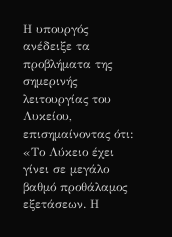Η υπουργός ανέδειξε τα προβλήματα της σημερινής λειτουργίας του Λυκείου, επισημαίνοντας ότι: «Το Λύκειο έχει γίνει σε μεγάλο βαθμό προθάλαμος εξετάσεων. Η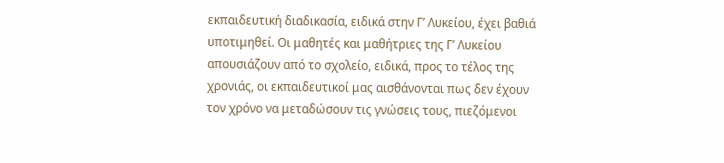εκπαιδευτική διαδικασία, ειδικά στην Γ’ Λυκείου, έχει βαθιά υποτιμηθεί. Οι μαθητές και μαθήτριες της Γ’ Λυκείου απουσιάζουν από το σχολείο, ειδικά, προς το τέλος της χρονιάς, οι εκπαιδευτικοί μας αισθάνονται πως δεν έχουν τον χρόνο να μεταδώσουν τις γνώσεις τους, πιεζόμενοι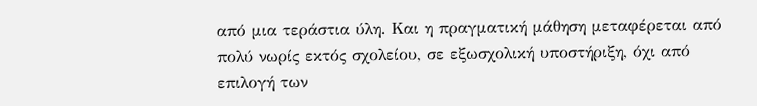από μια τεράστια ύλη. Και η πραγματική μάθηση μεταφέρεται από πολύ νωρίς εκτός σχολείου, σε εξωσχολική υποστήριξη, όχι από επιλογή των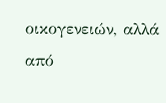οικογενειών, αλλά από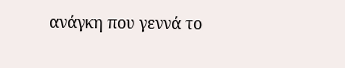ανάγκη που γεννά το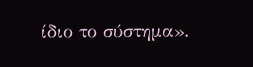ίδιο το σύστημα».